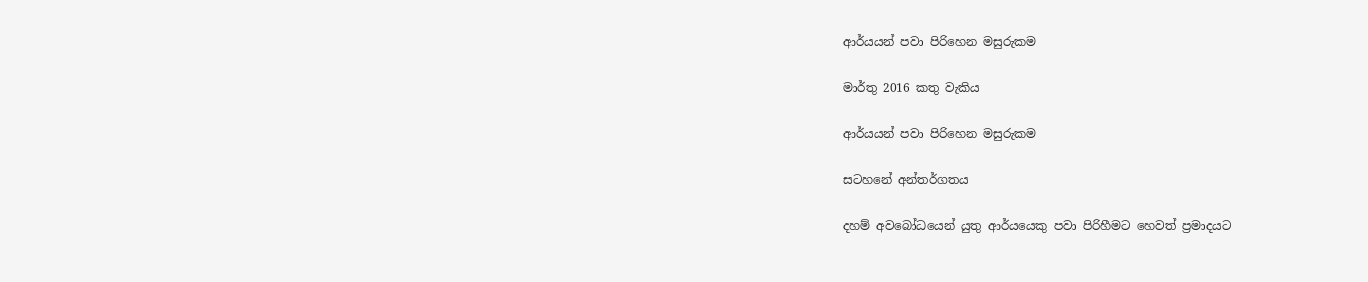ආර්යයන් පවා පිරිහෙන මසුරුකම

මාර්තු 2016 කතු වැකිය

ආර්යයන් පවා පිරිහෙන මසුරුකම

සටහනේ අන්තර්ගතය

දහම් අවබෝධයෙන් යුතු ආර්යයෙකු පවා පිරිහීමට හෙවත් ප්‍රමාදයට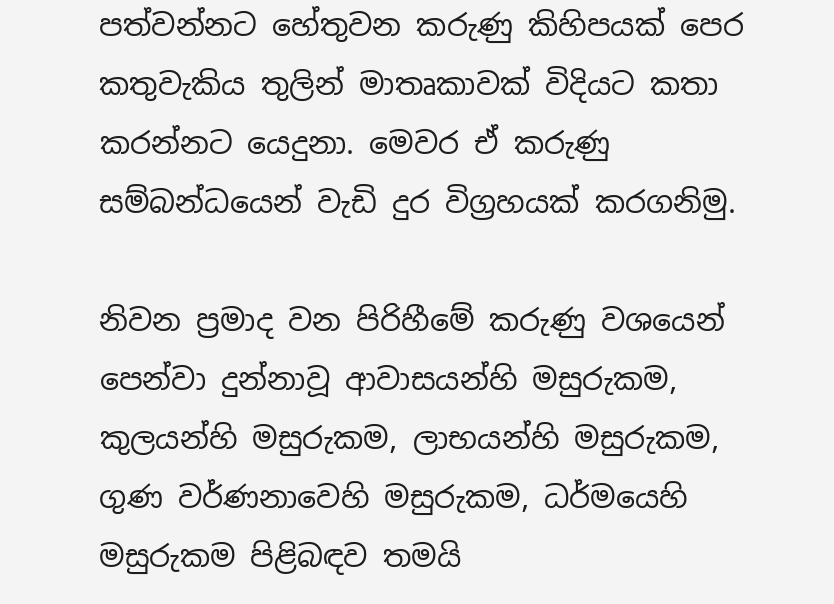පත්වන්නට හේතුවන කරුණු කිහිපයක් පෙර කතුවැකිය තුලින් මාතෘකාවක් විදියට කතා කරන්නට යෙදුනා. මෙවර ඒ කරුණු සම්බන්ධයෙන් වැඩි දුර විග්‍රහයක් කරගනිමු.

නිවන ප්‍රමාද වන පිරිහීමේ කරුණු වශයෙන් පෙන්වා දුන්නාවූ ආවාසයන්හි මසුරුකම, කුලයන්හි මසුරුකම, ලාභයන්හි මසුරුකම, ගුණ වර්ණනාවෙහි මසුරුකම, ධර්මයෙහි මසුරුකම පිළිබඳව තමයි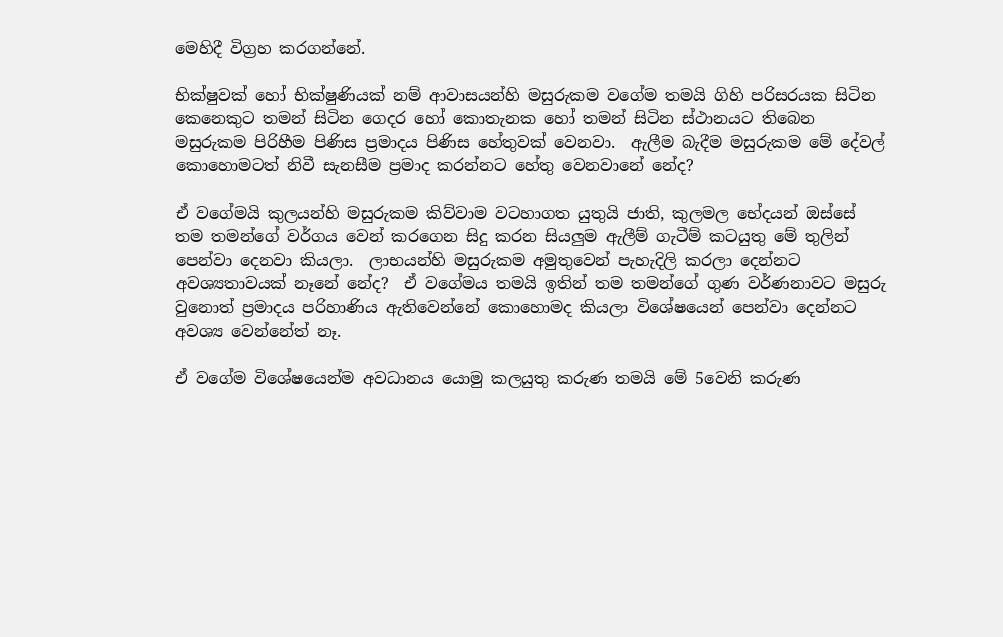මෙහිදී විග්‍රහ කරගන්නේ.

භික්ෂුවක් හෝ භික්ෂුණියක් නම් ආවාසයන්හි මසුරුකම වගේම තමයි ගිහි පරිසරයක සිටින කෙනෙකුට තමන් සිටින ගෙදර හෝ කොතැනක හෝ තමන් සිටින ස්ථානයට තිබෙන මසුරුකම පිරිහීම පිණිස ප්‍රමාදය පිණිස හේතුවක් වෙනවා.  ඇලීම බැදීම මසුරුකම මේ දේවල් කොහොමටත් නිවී සැනසීම ප්‍රමාද කරන්නට හේතු වෙනවානේ නේද?

ඒ වගේමයි කුලයන්හි මසුරුකම කිව්වාම වටහාගත යුතුයි ජාති, කුලමල භේදයන් ඔස්සේ තම තමන්ගේ වර්ගය වෙන් කරගෙන සිදු කරන සියලුම ඇලීම් ගැටීම් කටයුතු මේ තුලින් පෙන්වා දෙනවා කියලා.  ලාභයන්හි මසුරුකම අමුතුවෙන් පැහැදිලි කරලා දෙන්නට අවශ්‍යතාවයක් නෑනේ නේද?  ඒ වගේමය තමයි ඉතින් තම තමන්ගේ ගුණ වර්ණනාවට මසුරු වුනොත් ප්‍රමාදය පරිහාණිය ඇතිවෙන්නේ කොහොමද කියලා විශේෂයෙන් පෙන්වා දෙන්නට අවශ්‍ය වෙන්නේත් නෑ.

ඒ වගේම විශේෂයෙන්ම අවධානය යොමු කලයුතු කරුණ තමයි මේ 5වෙනි කරුණ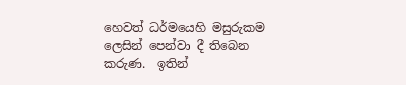හෙවත් ධර්මයෙහි මසුරුකම ලෙසින් පෙන්වා දී තිබෙන කරුණ.  ඉතින්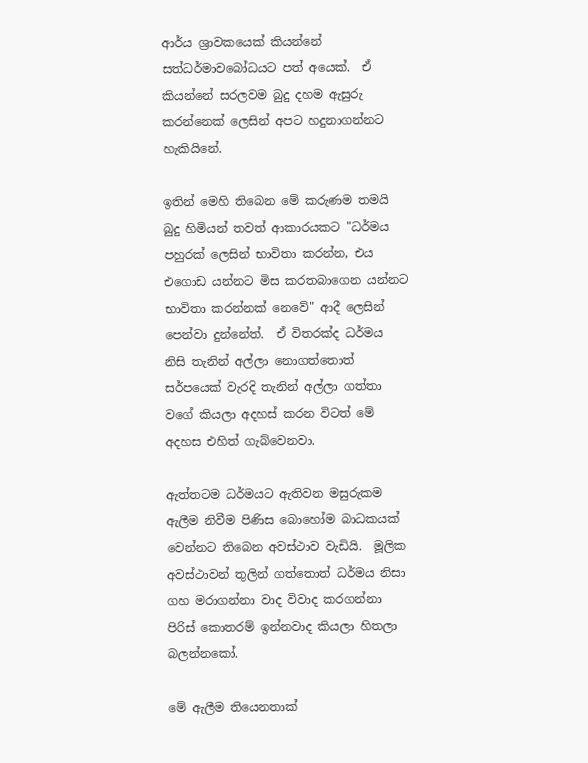ආර්ය ශ්‍රාවකයෙක් කියන්නේ සත්ධර්මාවබෝධයට පත් අයෙක්.  ඒ කියන්නේ සරලවම බුදු දහම ඇසුරු කරන්නෙක් ලෙසින් අපට හදුනාගන්නට හැකියිනේ.

ඉතින් මෙහි තිබෙන මේ කරුණම තමයි බුදු හිමියන් තවත් ආකාරයකට "ධර්මය පහුරක් ලෙසින් භාවිතා කරන්න, එය එගොඩ යන්නට මිස කරතබාගෙන යන්නට භාවිතා කරන්නක් නෙවේ" ආදී ලෙසින් පෙන්වා දුන්නේත්.  ඒ විතරක්ද ධර්මය නිසි තැනින් අල්ලා නොගත්තොත් සර්පයෙක් වැරදි තැනින් අල්ලා ගත්තා වගේ කියලා අදහස් කරන විටත් මේ අදහස එහිත් ගැබ්වෙනවා.

ඇත්තටම ධර්මයට ඇතිවන මසුරුකම ඇලීම නිවීම පිණිස බොහෝම බාධකයක් වෙන්නට තිබෙන අවස්ථාව වැඩියි.  මූලික අවස්ථාවන් තුලින් ගත්තොත් ධර්මය නිසා ගහ මරාගන්නා වාද විවාද කරගන්නා පිරිස් කොතරම් ඉන්නවාද කියලා හිතලා බලන්නකෝ.

මේ ඇලීම තියෙනතාක්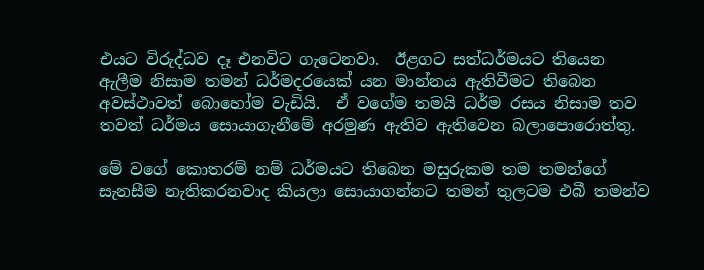එයට විරුද්ධව දෑ එනවිට ගැටෙනවා.  ඊළගට සත්ධර්මයට තියෙන ඇලීම නිසාම තමන් ධර්මදරයෙක් යන මාන්නය ඇතිවීමට තිබෙන අවස්ථාවත් බොහෝම වැඩියි.  ඒ වගේම තමයි ධර්ම රසය නිසාම තව තවත් ධර්මය සොයාගැනීමේ අරමුණ ඇතිව ඇතිවෙන බලාපොරොත්තු.

මේ වගේ කොතරම් නම් ධර්මයට තිබෙන මසුරුකම තම තමන්ගේ සැනසීම නැතිකරනවාද කියලා සොයාගන්නට තමන් තුලටම එබී තමන්ව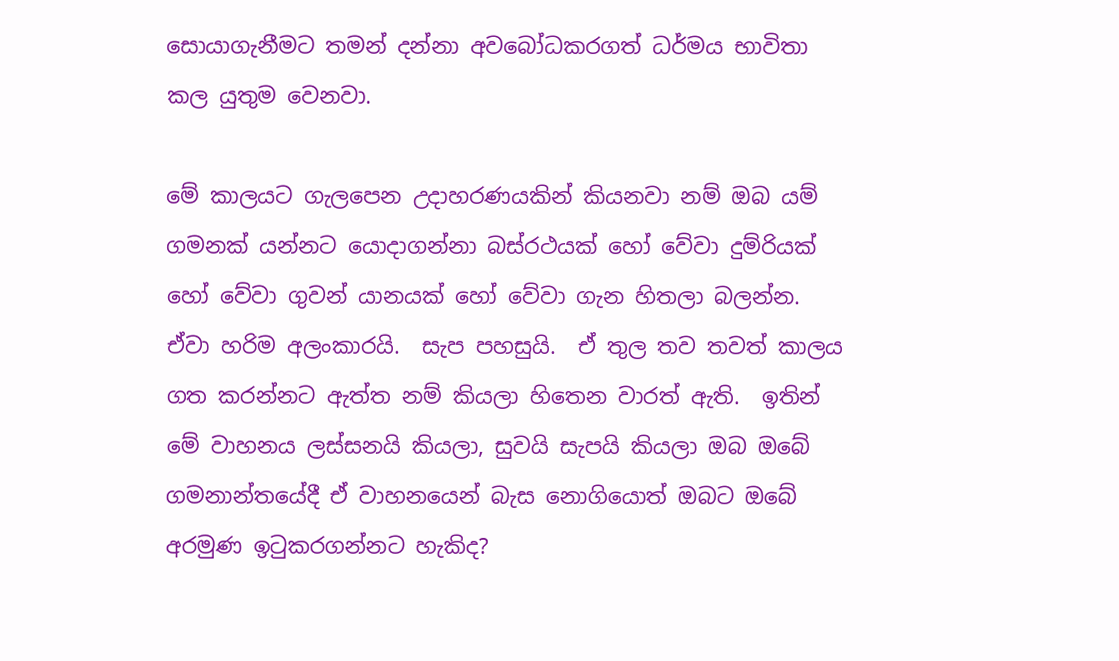සොයාගැනීමට තමන් දන්නා අවබෝධකරගත් ධර්මය භාවිතා කල යුතුම වෙනවා.

මේ කාලයට ගැලපෙන උදාහරණයකින් කියනවා නම් ඔබ යම් ගමනක් යන්නට යොදාගන්නා බස්රථයක් හෝ වේවා දුම්රියක් හෝ වේවා ගුවන් යානයක් හෝ වේවා ගැන හිතලා බලන්න.  ඒවා හරිම අලංකාරයි.  සැප පහසුයි.  ඒ තුල තව තවත් කාලය ගත කරන්නට ඇත්ත නම් කියලා හිතෙන වාරත් ඇති.  ඉතින් මේ වාහනය ලස්සනයි කියලා, සුවයි සැපයි කියලා ඔබ ඔබේ ගමනාන්තයේදී ඒ වාහනයෙන් බැස නොගියොත් ඔබට ඔබේ අරමුණ ඉටුකරගන්නට හැකිද?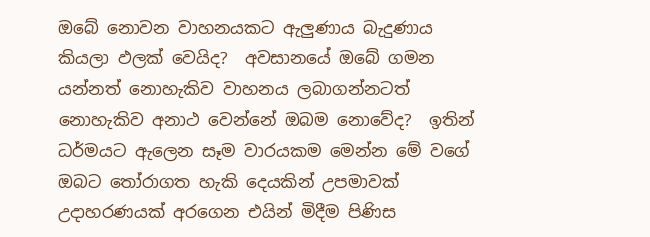ඔබේ නොවන වාහනයකට ඇලුණාය බැදුණාය කියලා ඵලක් වෙයිද?  අවසානයේ ඔබේ ගමන යන්නත් නොහැකිව වාහනය ලබාගන්නටත් නොහැකිව අනාථ වෙන්නේ ඔබම නොවේද?  ඉතින් ධර්මයට ඇලෙන සෑම වාරයකම මෙන්න මේ වගේ ඔබට තෝරාගත හැකි දෙයකින් උපමාවක් උදාහරණයක් අරගෙන එයින් මිදීම පිණිස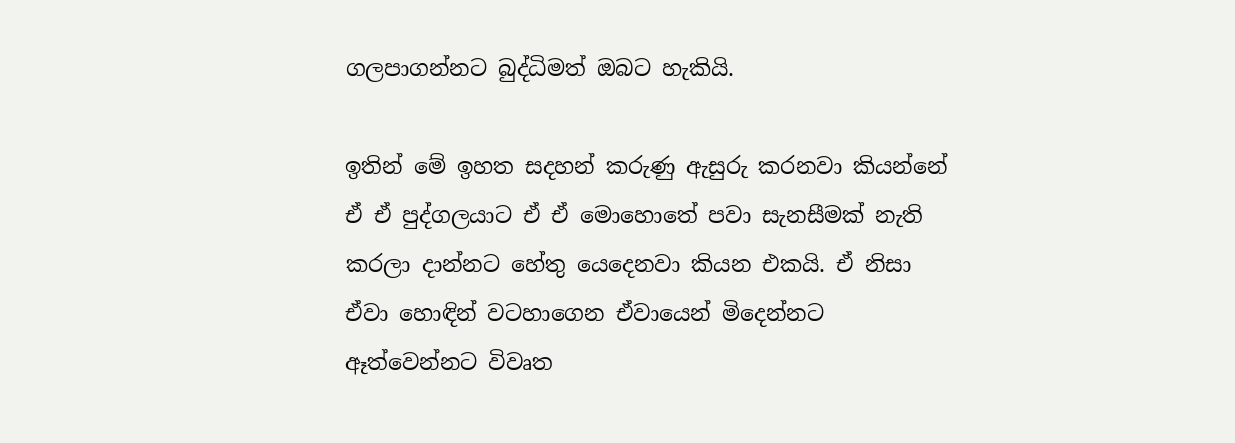ගලපාගන්නට බුද්ධිමත් ඔබට හැකියි.

ඉතින් මේ ඉහත සදහන් කරුණු ඇසුරු කරනවා කියන්නේ ඒ ඒ පුද්ගලයාට ඒ ඒ මොහොතේ පවා සැනසීමක් නැති කරලා දාන්නට හේතු යෙදෙනවා කියන එකයි. ඒ නිසා ඒවා හොඳින් වටහාගෙන ඒවායෙන් මිදෙන්නට ඈත්වෙන්නට විවෘත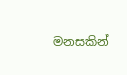මනසකින්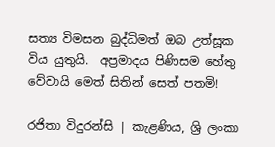සත්‍ය විමසන බුද්ධිමත් ඔබ උත්සූක විය යුතුයි.  අප්‍රමාදය පිණිසම හේතු වේවායි මෙත් සිතින් සෙත් පතමි!

රජිතා විදුරන්සි | කැළණිය, ශ්‍රි ලංකා